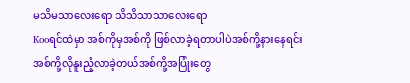မသိမသာလေးရော သိသိသာသာလေးရော
Kooရင်ထဲမှာ အစ်ကိုမှအစ်ကို ဖြစ်လာခဲ့ရတာပါပဲအစ်ကို့နားနေရင်း
အစ်ကို့လိုနူးညံ့လာခဲ့တယ်အစ်ကို့အပြုံးတွေ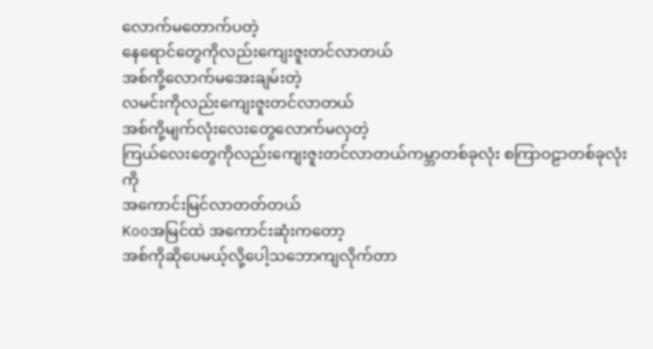လောက်မတောက်ပတဲ့
နေရောင်တွေကိုလည်းကျေးဇူးတင်လာတယ်
အစ်ကို့လောက်မအေးချမ်းတဲ့
လမင်းကိုလည်းကျေးဇူးတင်လာတယ်
အစ်ကို့မျက်လုံးလေးတွေလောက်မလှတဲ့
ကြယ်လေးတွေကိုလည်းကျေးဇူးတင်လာတယ်ကမ္ဘာတစ်ခုလုံး စကြာဝဠာတစ်ခုလုံး ကို
အကောင်းမြင်လာတတ်တယ်
Kooအမြင်ထဲ အကောင်းဆုံးကတော့
အစ်ကိုဆိုပေမယ့်လို့ပေါ့သဘောကျလိုက်တာ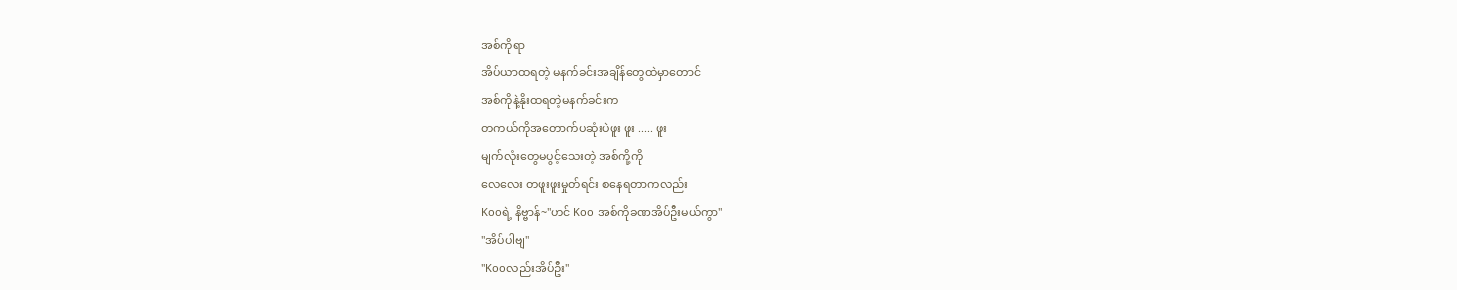အစ်ကိုရာ
အိပ်ယာထရတဲ့ မနက်ခင်းအချိန်တွေထဲမှာတောင်
အစ်ကိုနဲ့နိုးထရတဲ့မနက်ခင်းက
တကယ်ကိုအတောက်ပဆုံးပဲဖူး ဖူး ..... ဖူး
မျက်လုံးတွေမပွင့်သေးတဲ့ အစ်ကို့ကို
လေလေး တဖူးဖူးမှုတ်ရင်း စနေရတာကလည်း
Kooရဲ့ နိဗ္ဗာန်~"ဟင် Koo အစ်ကိုခဏအိပ်ဦးမယ်ကွာ"
"အိပ်ပါဗျ"
"Kooလည်းအိပ်ဦး"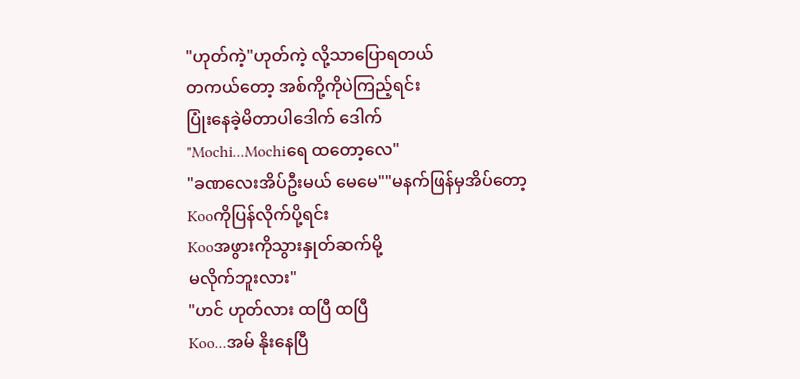"ဟုတ်ကဲ့"ဟုတ်ကဲ့ လို့သာပြောရတယ်
တကယ်တော့ အစ်ကို့ကိုပဲကြည့်ရင်း
ပြုံးနေခဲ့မိတာပါဒေါက် ဒေါက်
"Mochi...Mochiရေ ထတော့လေ"
"ခဏလေးအိပ်ဦးမယ် မေမေ""မနက်ဖြန်မှအိပ်တော့
Kooကိုပြန်လိုက်ပို့ရင်း
Kooအဖွားကိုသွားနှုတ်ဆက်မို့
မလိုက်ဘူးလား"
"ဟင် ဟုတ်လား ထပြီ ထပြီ
Koo...အမ် နိုးနေပြီ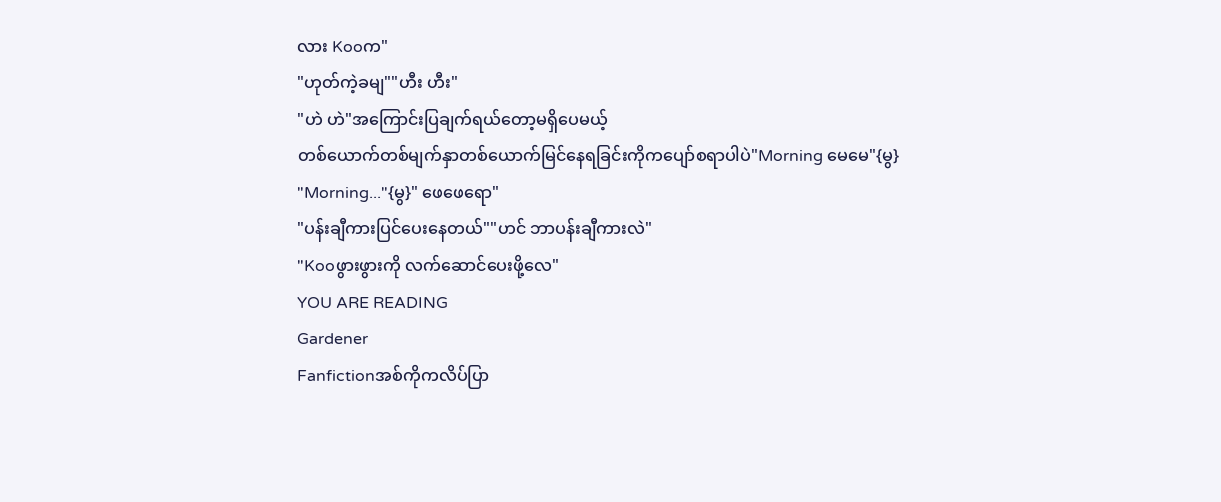လား Kooက"
"ဟုတ်ကဲ့ခမျ""ဟီး ဟီး"
"ဟဲ ဟဲ"အကြောင်းပြချက်ရယ်တော့မရှိပေမယ့်
တစ်ယောက်တစ်မျက်နှာတစ်ယောက်မြင်နေရခြင်းကိုကပျော်စရာပါပဲ"Morning မေမေ"{မွ}
"Morning..."{မွ}" ဖေဖေရော"
"ပန်းချီကားပြင်ပေးနေတယ်""ဟင် ဘာပန်းချီကားလဲ"
"Kooဖွားဖွားကို လက်ဆောင်ပေးဖို့လေ"
YOU ARE READING
Gardener
Fanfictionအစ်ကိုကလိပ်ပြာ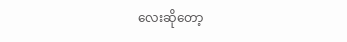လေးဆိုတော့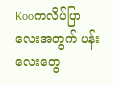Kooကလိပ်ပြာလေးအတွက် ပန်းလေးတွေ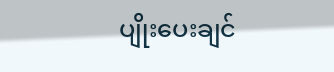ပျိုးပေးချင်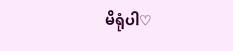မိရုံပါ♡